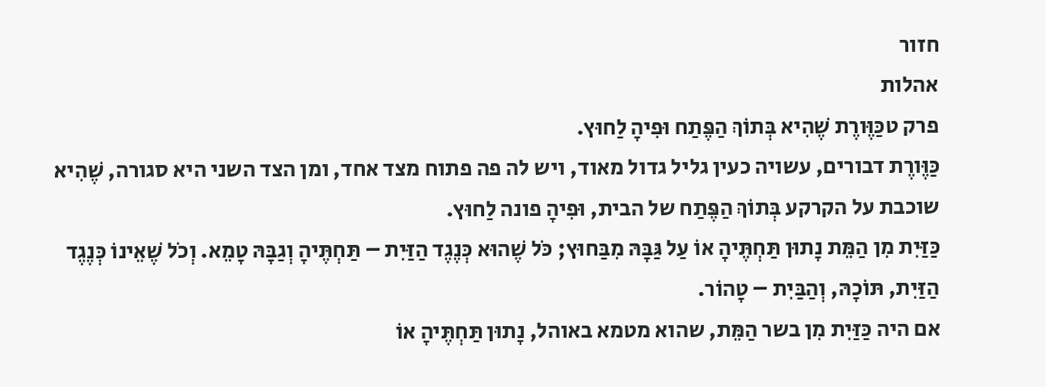חזור
אהלות
פרק טכַּוֶּורֶת שֶׁהִיא בְּתוֹךְ הַפֶּתַח וּפִיהָ לַחוּץ.
כַּוֶּורֶת דבורים, עשויה כעין גליל גדול מאוד, ויש לה פה פתוח מצד אחד, ומן הצד השני היא סגורה, שֶׁהִיא שוכבת על הקרקע בְּתוֹךְ הַפֶּתַח של הבית, וּפִיהָ פונה לַחוּץ.
כַּזַּיִת מִן הַמֵּת נָתוּן תַּחְתֶּיהָ אוֹ עַל גַּבָּהּ מִבַּחוּץ; כֹּל שֶׁהוּא כְּנֶגֶד הַזַּיִת – תַּחְתֶּיהָ וְגַבָּהּ טָמֵא. וְכֹל שֶׁאֵינוֹ כְּנֶגֶד הַזַּיִת, תּוֹכָהּ, וְהַבַּיִת – טָהוֹר.
אם היה כַּזַּיִת מִן בשר הַמֵּת, שהוא מטמא באוהל, נָתוּן תַּחְתֶּיהָ אוֹ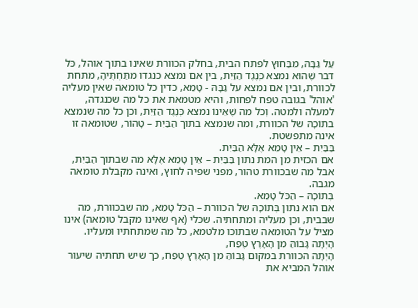עַל גַּבָּהּ, מִבַּחוּץ לפתח הבית, בחלק הכוורת שאינו בתוך אוהל, כֹּל דבר שֶׁהוּא נמצא כְּנֶגֶד הַזַּיִת, בין אם נמצא כנגדו מתַּחְתֶּיהָ, מתחת לכוורת, ובין אם נמצא על גַבָּהּ - טָמֵא, כדין כל טומאה שאין מעליה 'אוהל' בגובה טפח לפחות, והיא מטמאת את כל מה שכנגדה, למעלה ולמטה. וְכֹל מה שֶׁאֵינוֹ נמצא כְּנֶגֶד הַזַּיִת, וכן כל מה שנמצא בתוֹכָהּ של הכוורת, ומה שנמצא בתוך הַבַּיִת – טָהוֹר, שטומאה זו אינה מתפשטת.
בַּבַּיִת – אֵין טָמֵא אֶלָּא הַבַּיִת.
אם הכזית מן המת נתון בַּבַּיִת – אֵין טָמֵא אֶלָּא מה שבתוך הַבַּיִת, אבל מה שבכוורת טהור, מפני שפיה לחוץ, ואינה מקבלת טומאה מגבה.
בְּתוֹכָהּ – הַכֹּל טָמֵא.
אם הוא נתון בְּתוֹכָהּ של הכוורת – הַכֹּל טָמֵא, מה שבכוורת, מה שבבית, וכן מעליה ומתחתיה. שכלי (אף שאינו מקבל טומאה) אינו מציל על הטומאה שבתוכו מלטמא, כל מה שמתחתיו ומעליו.
הָיְתָה גָּבוֹהַּ מִן הָאָרֶץ טֶפַח,
הָיְתָה הכוורת במקום גָּבוֹהַּ מִן הָאָרֶץ טֶפַח, כך שיש תחתיה שיעור אוהל המביא את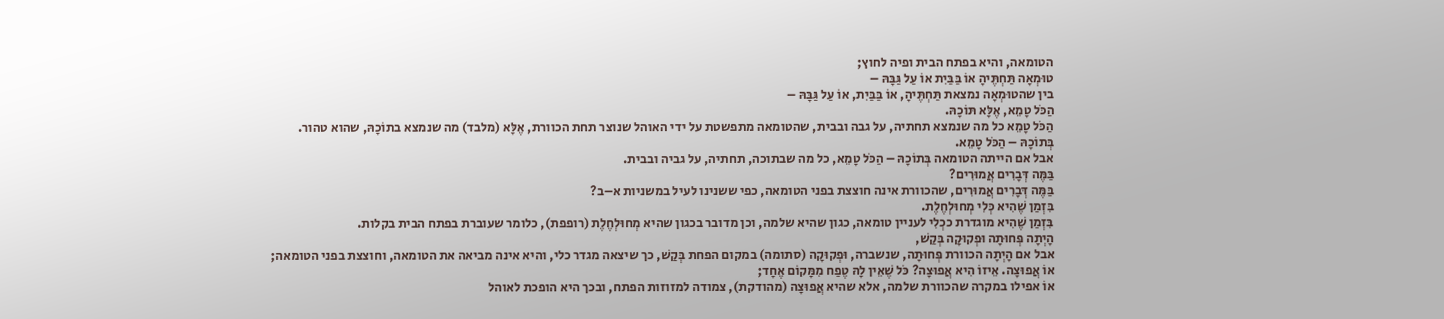הטומאה, והיא בפתח הבית ופיה לחוץ;
טוּמְאָה תַּחְתֶּיהָ אוֹ בַּבַּיִת אוֹ עַל גַּבָּהּ –
בין שהטוּמְאָה נמצאת תַּחְתֶּיהָ, אוֹ בַּבַּיִת, אוֹ עַל גַּבָּהּ –
הַכֹּל טָמֵא, אֶלָּא תּוֹכָהּ.
הַכֹּל טָמֵא כל מה שנמצא תחתיה, על גבה ובבית, שהטומאה מתפשטת על ידי האוהל שנוצר תחת הכוורת, אֶלָּא (מלבד) מה שנמצא בתוֹכָהּ, שהוא טהור.
בְּתוֹכָהּ – הַכֹּל טָמֵא.
אבל אם הייתה הטומאה בְּתוֹכָהּ – הַכֹּל טָמֵא, כל מה שבתוכה, תחתיה, על גביה ובבית.
בַּמֶּה דְּבָרִים אֲמוּרִים?
בַּמֶּה דְּבָרִים אֲמוּרִים, שהכוורת אינה חוצצת בפני הטומאה, כפי ששנינו לעיל במשניות א–ב?
בִּזְמַן שֶׁהִיא כְּלִי מְחוּלְחֶלֶת.
בִּזְמַן שֶׁהִיא מוגדרת ככְלִי לעניין טומאה, כגון שהיא שלמה, וכן מדובר בכגון שהיא מְחוּלְחֶלֶת (רופפת), כלומר שעוברת בפתח הבית בקלות.
הָיְתָה פְּחוּתָה וּפְקוּקָה בְּקַשׁ,
אבל אם הָיְתָה הכוורת פְּחוּתָה, שנשברה, וּפְקוּקָה (סתומה) במקום הפחת בְּקַשׁ, כך שיצאה מגדר כלי, והיא אינה מביאה את הטומאה, וחוצצת בפני הטומאה;
אוֹ אֲפוּצָה. אֵיזוֹ הִיא אֲפוּצָה? כֹּל שֶׁאֵין לָהּ טֶפַח מִמָּקוֹם אֶחָד;
אוֹ אפילו במקרה שהכוורת שלמה, אלא שהיא אֲפוּצָה (מהודקת), צמודה למזוזות הפתח, ובכך היא הופכת לאוהל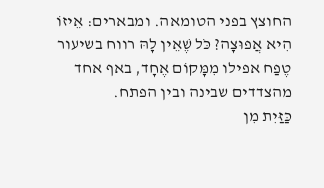החוצץ בפני הטומאה. ומבארים: אֵיזוֹ הִיא אֲפוּצָה? כֹּל שֶׁאֵין לָהּ רווח בשיעור טֶפַח אפילו מִמָּקוֹם אֶחָד, באף אחד מהצדדים שבינה ובין הפתח.
כַּזַּיִת מִן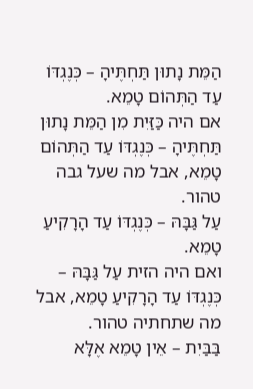הַמֵּת נָתוּן תַּחְתֶּיהָ – כְּנֶגְדּוֹ עַד הַתְּהוֹם טָמֵא.
אם היה כַּזַּיִת מִן הַמֵּת נָתוּן תַּחְתֶּיהָ – כְּנֶגְדּוֹ עַד הַתְּהוֹם טָמֵא, אבל מה שעל גבה טהור.
עַל גַּבָּהּ – כְּנֶגְדּוֹ עַד הָרָקִיעַ טָמֵא.
ואם היה הזית עַל גַּבָּהּ – כְּנֶגְדּוֹ עַד הָרָקִיעַ טָמֵא, אבל מה שתחתיה טהור.
בַּבַּיִת – אֵין טָמֵא אֶלָּא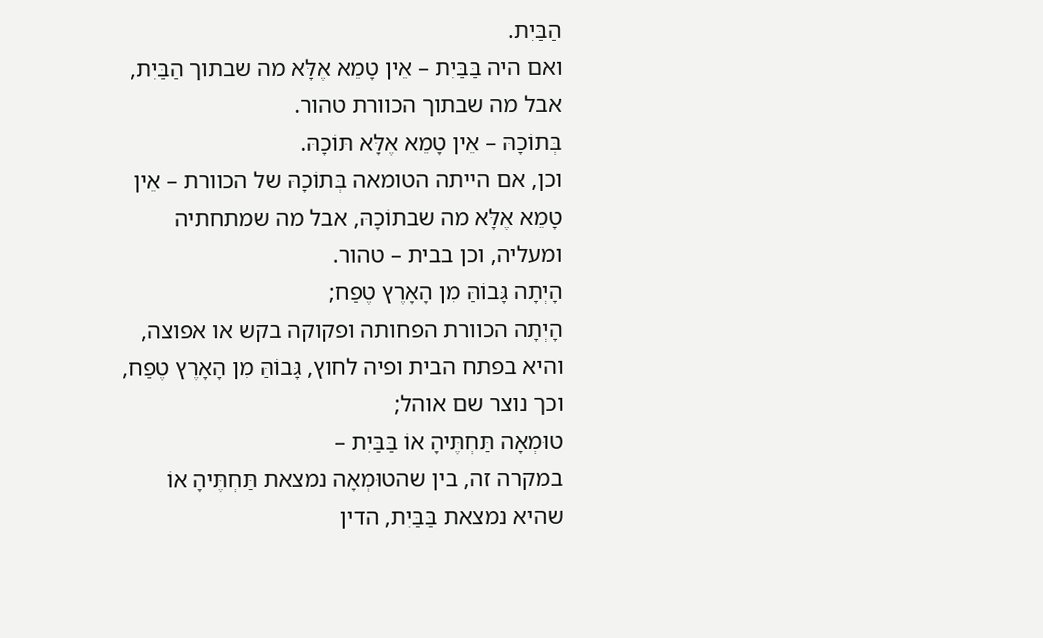הַבַּיִת.
ואם היה בַּבַּיִת – אֵין טָמֵא אֶלָּא מה שבתוך הַבַּיִת, אבל מה שבתוך הכוורת טהור.
בְּתוֹכָהּ – אֵין טָמֵא אֶלָּא תּוֹכָהּ.
וכן, אם הייתה הטומאה בְּתוֹכָהּ של הכוורת – אֵין טָמֵא אֶלָּא מה שבתוֹכָהּ, אבל מה שמתחתיה ומעליה, וכן בבית – טהור.
הָיְתָה גָּבוֹהַּ מִן הָאָרֶץ טֶפַח;
הָיְתָה הכוורת הפחותה ופקוקה בקש או אפוצה, והיא בפתח הבית ופיה לחוץ, גָּבוֹהַּ מִן הָאָרֶץ טֶפַח, וכך נוצר שם אוהל;
טוּמְאָה תַּחְתֶּיהָ אוֹ בַּבַּיִת –
במקרה זה, בין שהטוּמְאָה נמצאת תַּחְתֶּיהָ אוֹ שהיא נמצאת בַּבַּיִת, הדין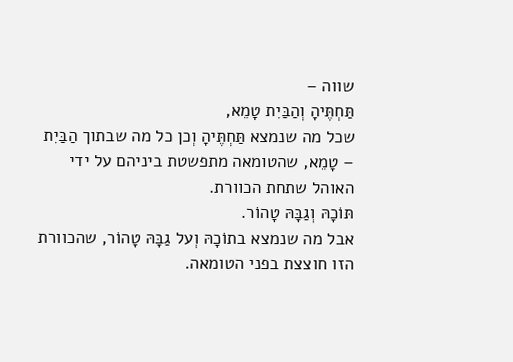שווה –
תַּחְתֶּיהָ וְהַבַּיִת טָמֵא,
שכל מה שנמצא תַּחְתֶּיהָ וְכן כל מה שבתוך הַבַּיִת – טָמֵא, שהטומאה מתפשטת ביניהם על ידי האוהל שתחת הכוורת.
תּוֹכָהּ וְגַבָּהּ טָהוֹר.
אבל מה שנמצא בתוֹכָהּ וְעל גַבָּהּ טָהוֹר, שהכוורת הזו חוצצת בפני הטומאה.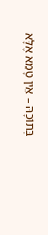בְּתוֹכָהּ – אֵין טָמֵא אֶלָּא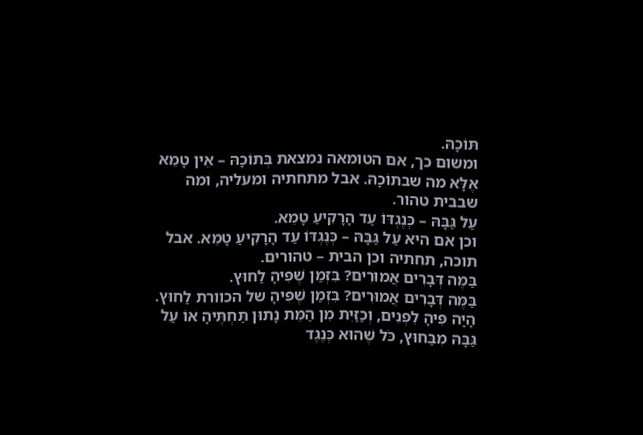תּוֹכָהּ.
ומשום כך, אם הטומאה נמצאת בְּתוֹכָהּ – אֵין טָמֵא אֶלָּא מה שבתוֹכָהּ. אבל מתחתיה ומעליה, ומה שבבית טהור.
עַל גַּבָּהּ – כְּנֶגְדּוֹ עַד הָרָקִיעַ טָמֵא.
וכן אם היא עַל גַּבָּהּ – כְּנֶגְדּוֹ עַד הָרָקִיעַ טָמֵא. אבל תוכה, תחתיה וכן הבית – טהורים.
בַּמֶּה דְּבָרִים אֲמוּרִים? בִּזְמַן שֶׁפִּיהָ לַחוּץ.
בַּמֶּה דְּבָרִים אֲמוּרִים? בִּזְמַן שֶׁפִּיהָ של הכוורת לַחוּץ.
הָיָה פִּיהָ לִפְנִים, וְכַזַּיִת מִן הַמֵּת נָתוּן תַּחְתֶּיהָ אוֹ עַל גַּבָּהּ מִבַּחוּץ, כֹּל שֶׁהוּא כְּנֶגֶד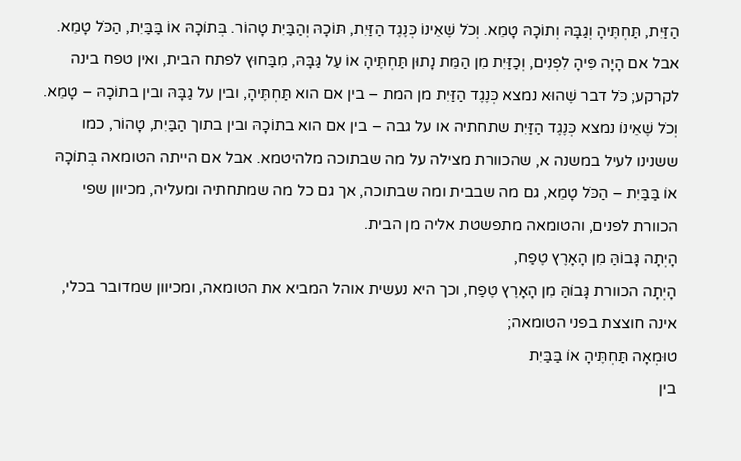הַזַּיִת, תַּחְתֶּיהָ וְגַבָּהּ וְתוֹכָהּ טָמֵא. וְכֹל שֶׁאֵינוֹ כְּנֶגֶד הַזַּיִת, תּוֹכָהּ וְהַבַּיִת טָהוֹר. בְּתוֹכָהּ אוֹ בַּבַּיִת, הַכֹּל טָמֵא.
אבל אם הָיָה פִּיהָ לִפְנִים, וְכַזַּיִת מִן הַמֵּת נָתוּן תַּחְתֶּיהָ אוֹ עַל גַּבָּהּ, מִבַּחוּץ לפתח הבית, ואין טפח בינה לקרקע; כֹּל דבר שֶׁהוּא נמצא כְּנֶגֶד הַזַּיִת מן המת – בין אם הוא תַּחְתֶּיהָ, ובין על גַבָּהּ ובין בתוֹכָהּ – טָמֵא. וְכֹל שֶׁאֵינוֹ נמצא כְּנֶגֶד הַזַּיִת שתחתיה או על גבה – בין אם הוא בתוֹכָהּ ובין בתוך הַבַּיִת, טָהוֹר, כמו ששנינו לעיל במשנה א, שהכוורת מצילה על מה שבתוכה מלהיטמא. אבל אם הייתה הטומאה בְּתוֹכָהּ אוֹ בַּבַּיִת – הַכֹּל טָמֵא, גם מה שבבית ומה שבתוכה, אך גם כל מה שמתחתיה ומעליה, מכיוון שפי הכוורת לפנים, והטומאה מתפשטת אליה מן הבית.
הָיְתָה גָּבוֹהַּ מִן הָאָרֶץ טֶפַח,
הָיְתָה הכוורת גָּבוֹהַּ מִן הָאָרֶץ טֶפַח, וכך היא נעשית אוהל המביא את הטומאה, ומכיוון שמדובר בכלי, אינה חוצצת בפני הטומאה;
טוּמְאָה תַּחְתֶּיהָ אוֹ בַּבַּיִת
בין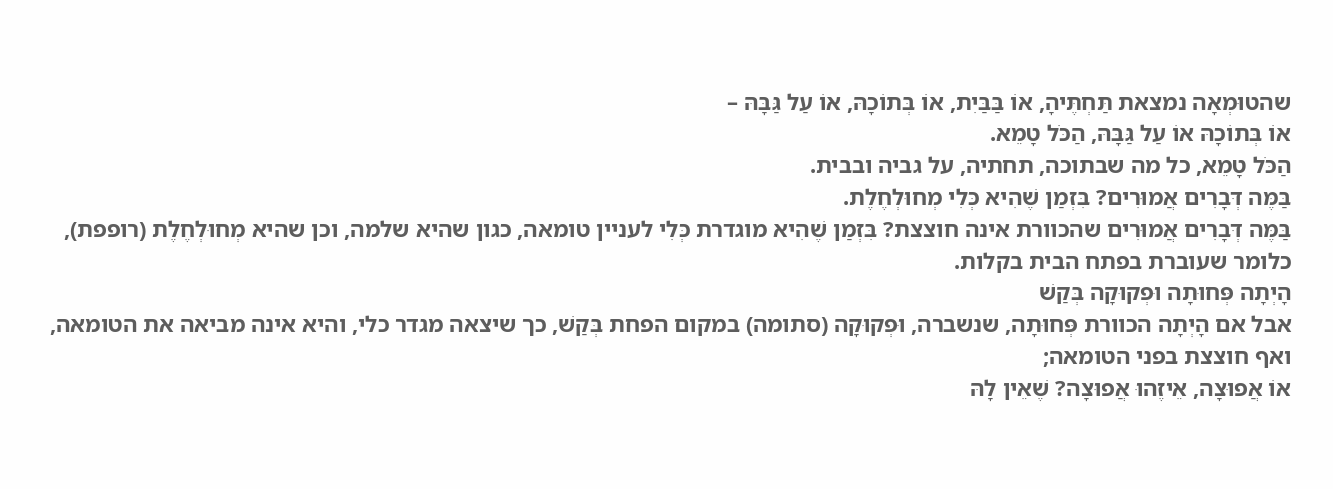שהטוּמְאָה נמצאת תַּחְתֶּיהָ, אוֹ בַּבַּיִת, אוֹ בְּתוֹכָהּ, אוֹ עַל גַּבָּהּ –
אוֹ בְּתוֹכָהּ אוֹ עַל גַּבָּהּ, הַכֹּל טָמֵא.
הַכֹּל טָמֵא, כל מה שבתוכה, תחתיה, על גביה ובבית.
בַּמֶּה דְּבָרִים אֲמוּרִים? בִּזְמַן שֶׁהִיא כְּלִי מְחוּלְחֶלֶת.
בַּמֶּה דְּבָרִים אֲמוּרִים שהכוורת אינה חוצצת? בִּזְמַן שֶׁהִיא מוגדרת כְּלִי לעניין טומאה, כגון שהיא שלמה, וכן שהיא מְחוּלְחֶלֶת (רופפת), כלומר שעוברת בפתח הבית בקלות.
הָיְתָה פְּחוּתָה וּפְקוּקָה בְּקַשׁ
אבל אם הָיְתָה הכוורת פְּחוּתָה, שנשברה, וּפְקוּקָה (סתומה) במקום הפחת בְּקַשׁ, כך שיצאה מגדר כלי, והיא אינה מביאה את הטומאה, ואף חוצצת בפני הטומאה;
אוֹ אֲפוּצָה, אֵיזֶהוּ אֲפוּצָה? שֶׁאֵין לָהּ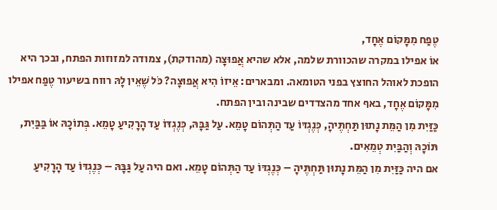טֶפַח מִמָּקוֹם אֶחָד,
אוֹ אפילו במקרה שהכוורת שלמה, אלא שהיא אֲפוּצָה (מהודקת), צמודה למזוזות הפתח, ובכך היא הופכת לאוהל החוצץ בפני הטומאה. ומבארים: אֵיזוֹ הִיא אֲפוּצָה? כֹּל שֶׁאֵין לָהּ רווח בשיעור טֶפַח אפילו מִמָּקוֹם אֶחָד, באף אחד מהצדדים שבינה ובין הפתח.
כַּזַּיִת מִן הַמֵּת נָתוּן תַּחְתֶּיהָ, כְּנֶגְדּוֹ עַד הַתְּהוֹם טָמֵא. עַל גַּבָּהּ, כְּנֶגְדּוֹ עַד הָרָקִיעַ טָמֵא. בְּתוֹכָהּ אוֹ בַּבַּיִת, תּוֹכָהּ וְהַבַּיִת טְמֵאִים.
אם היה כַּזַּיִת מִן הַמֵּת נָתוּן תַּחְתֶּיהָ – כְּנֶגְדּוֹ עַד הַתְּהוֹם טָמֵא. ואם היה עַל גַּבָּהּ – כְּנֶגְדּוֹ עַד הָרָקִיעַ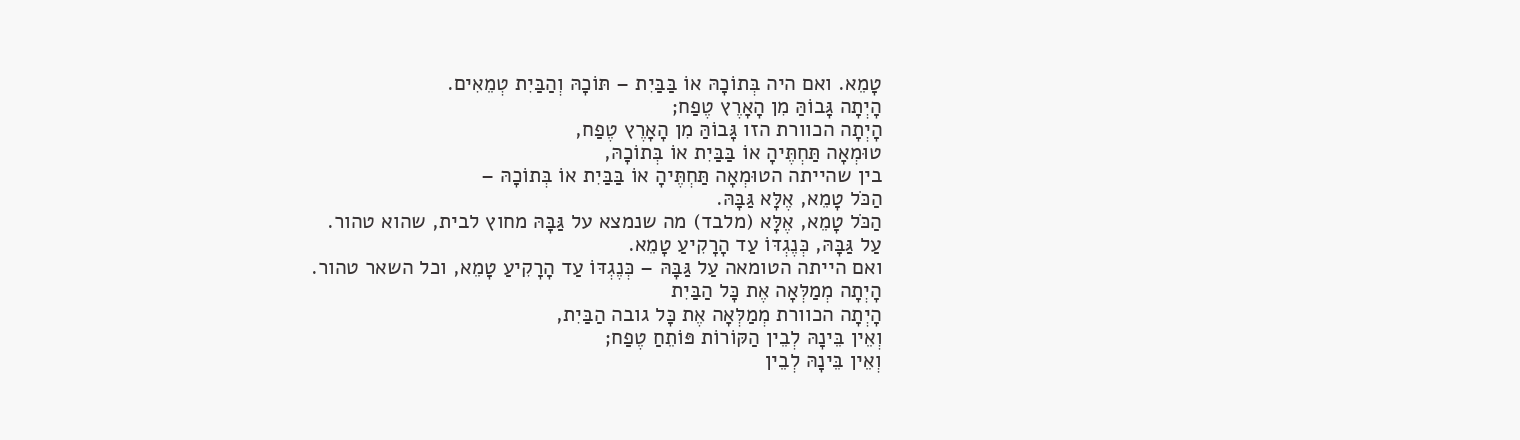טָמֵא. ואם היה בְּתוֹכָהּ אוֹ בַּבַּיִת – תּוֹכָהּ וְהַבַּיִת טְמֵאִים.
הָיְתָה גָּבוֹהַּ מִן הָאָרֶץ טֶפַח;
הָיְתָה הכוורת הזו גָּבוֹהַּ מִן הָאָרֶץ טֶפַח,
טוּמְאָה תַּחְתֶּיהָ אוֹ בַּבַּיִת אוֹ בְּתוֹכָהּ,
בין שהייתה הטוּמְאָה תַּחְתֶּיהָ אוֹ בַּבַּיִת אוֹ בְּתוֹכָהּ –
הַכֹּל טָמֵא, אֶלָּא גַּבָּהּ.
הַכֹּל טָמֵא, אֶלָּא (מלבד) מה שנמצא על גַּבָּהּ מחוץ לבית, שהוא טהור.
עַל גַּבָּהּ, כְּנֶגְדּוֹ עַד הָרָקִיעַ טָמֵא.
ואם הייתה הטומאה עַל גַּבָּהּ – כְּנֶגְדּוֹ עַד הָרָקִיעַ טָמֵא, וכל השאר טהור.
הָיְתָה מְמַלְּאָה אֶת כָּל הַבַּיִת
הָיְתָה הכוורת מְמַלְּאָה אֶת כָּל גובה הַבַּיִת,
וְאֵין בֵּינָהּ לְבֵין הַקּוֹרוֹת פּוֹתֵחַ טֶפַח;
וְאֵין בֵּינָהּ לְבֵין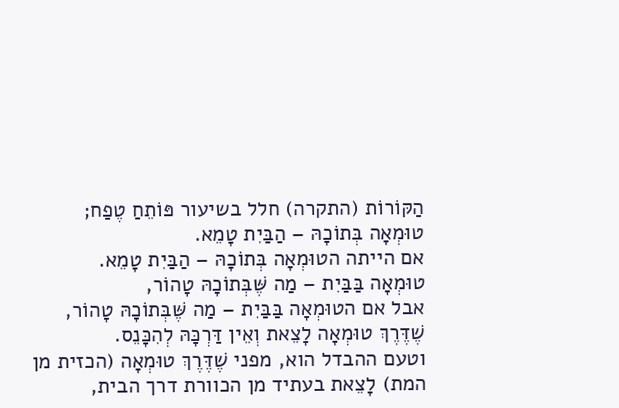הַקּוֹרוֹת (התקרה) חלל בשיעור פּוֹתֵחַ טֶפַח;
טוּמְאָה בְּתוֹכָהּ – הַבַּיִת טָמֵא.
אם הייתה הטוּמְאָה בְּתוֹכָהּ – הַבַּיִת טָמֵא.
טוּמְאָה בַּבַּיִת – מַה שֶּׁבְּתוֹכָהּ טָהוֹר,
אבל אם הטוּמְאָה בַּבַּיִת – מַה שֶּׁבְּתוֹכָהּ טָהוֹר,
שֶׁדֶּרֶךְ טוּמְאָה לָצֵאת וְאֵין דַּרְכָּהּ לְהִכָּנֵס.
וטעם ההבדל הוא, מפני שֶׁדֶּרֶךְ טוּמְאָה (הכזית מן המת) לָצֵאת בעתיד מן הכוורת דרך הבית,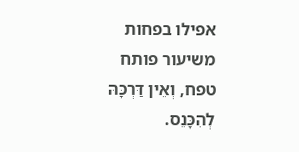אפילו בפחות משיעור פותח טפח, וְאֵין דַּרְכָּהּ לְהִכָּנֵס.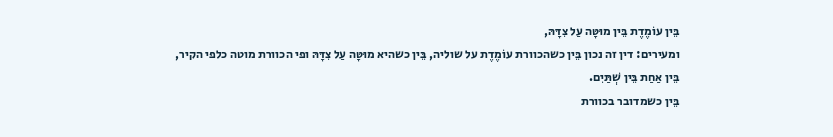בֵּין עוֹמֶדֶת בֵּין מוּטָּה עַל צִדָּהּ,
ומעירים: דין זה נכון בֵּין כשהכוורת עוֹמֶדֶת על שוליה, בֵּין כשהיא מוּטָּה עַל צִדָּהּ ופי הכוורת מוטה כלפי הקיר,
בֵּין אַחַת בֵּין שְׁתַּיִם.
בֵּין כשמדובר בכוורת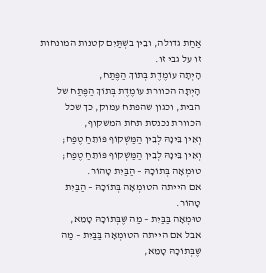אַחַת גדולה, ובֵין בשְׁתַּיִם קטנות המונחות זו על גבי זו.
הָיְתָה עוֹמֶדֶת בְּתוֹךְ הַפֶּתַח,
הָיְתָה הכוורת עוֹמֶדֶת בְּתוֹךְ הַפֶּתַח של הבית, וכגון שהפתח עמוק, כך שכל הכוורת נכנסת תחת המשקוף,
וְאֵין בֵּינָהּ לְבֵין הַמַּשְׁקוֹף פּוֹתֵחַ טֶפַח;
וְאֵין בֵּינָהּ לְבֵין הַמַּשְׁקוֹף פּוֹתֵחַ טֶפַח;
טוּמְאָה בְּתוֹכָהּ – הַבַּיִת טָהוֹר.
אם הייתה הטוּמְאָה בְּתוֹכָהּ – הַבַּיִת טָהוֹר.
טוּמְאָה בַּבַּיִת – מַה שֶּׁבְּתוֹכָהּ טָמֵא,
אבל אם הייתה הטוּמְאָה בַּבַּיִת – מַה שֶּׁבְּתוֹכָהּ טָמֵא,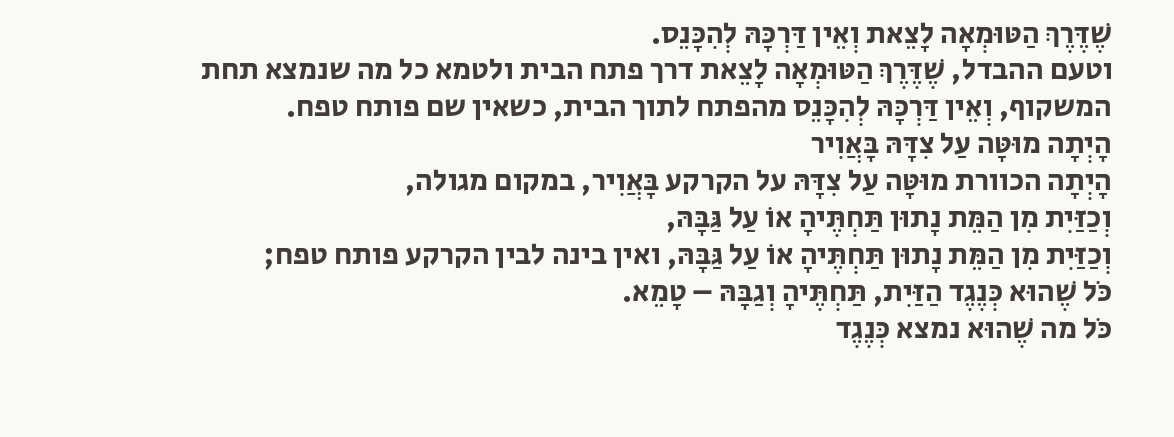שֶׁדֶּרֶךְ הַטּוּמְאָה לָצֵאת וְאֵין דַּרְכָּהּ לְהִכָּנֵס.
וטעם ההבדל, שֶׁדֶּרֶךְ הַטּוּמְאָה לָצֵאת דרך פתח הבית ולטמא כל מה שנמצא תחת המשקוף, וְאֵין דַּרְכָּהּ לְהִכָּנֵס מהפתח לתוך הבית, כשאין שם פותח טפח.
הָיְתָה מוּטָּה עַל צִדָּהּ בָּאֲוִיר
הָיְתָה הכוורת מוּטָּה עַל צִדָּהּ על הקרקע בָּאֲוִיר, במקום מגולה,
וְכַזַּיִת מִן הַמֵּת נָתוּן תַּחְתֶּיהָ אוֹ עַל גַּבָּהּ,
וְכַזַּיִת מִן הַמֵּת נָתוּן תַּחְתֶּיהָ אוֹ עַל גַּבָּהּ, ואין בינה לבין הקרקע פותח טפח;
כֹּל שֶׁהוּא כְּנֶגֶד הַזַּיִת, תַּחְתֶּיהָ וְגַבָּהּ – טָמֵא.
כֹּל מה שֶׁהוּא נמצא כְּנֶגֶד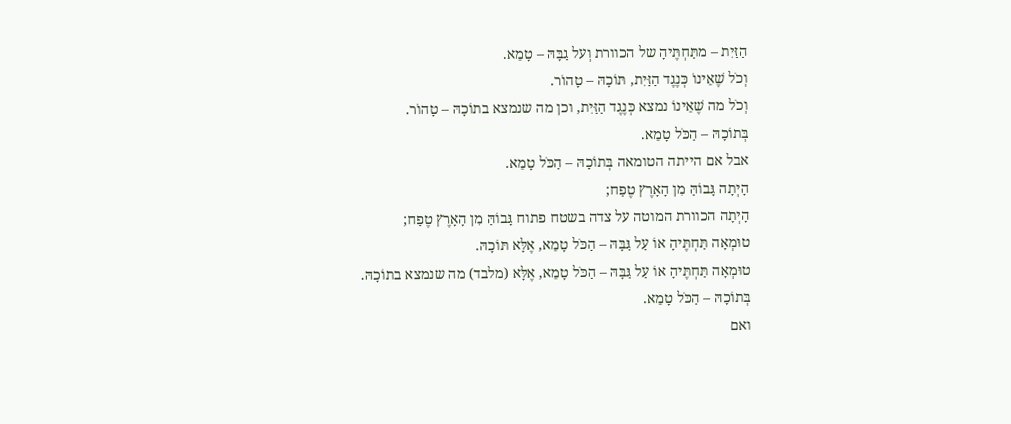הַזַּיִת – מתַּחְתֶּיהָ של הכוורת וְעל גַבָּהּ – טָמֵא.
וְכֹל שֶׁאֵינוֹ כְּנֶגֶד הַזַּיִת, תּוֹכָהּ – טָהוֹר.
וְכֹל מה שֶׁאֵינוֹ נמצא כְּנֶגֶד הַזַּיִת, וכן מה שנמצא בתוֹכָהּ – טָהוֹר.
בְּתוֹכָהּ – הַכֹּל טָמֵא.
אבל אם הייתה הטומאה בְּתוֹכָהּ – הַכֹּל טָמֵא.
הָיְתָה גָּבוֹהַּ מִן הָאָרֶץ טֶפַח;
הָיְתָה הכוורת המוטה על צדה בשטח פתוח גָּבוֹהַּ מִן הָאָרֶץ טֶפַח;
טוּמְאָה תַּחְתֶּיהָ אוֹ עַל גַּבָּהּ – הַכֹּל טָמֵא, אֶלָּא תּוֹכָהּ.
טוּמְאָה תַּחְתֶּיהָ אוֹ עַל גַּבָּהּ – הַכֹּל טָמֵא, אֶלָּא (מלבד) מה שנמצא בתוֹכָהּ.
בְּתוֹכָהּ – הַכֹּל טָמֵא.
ואם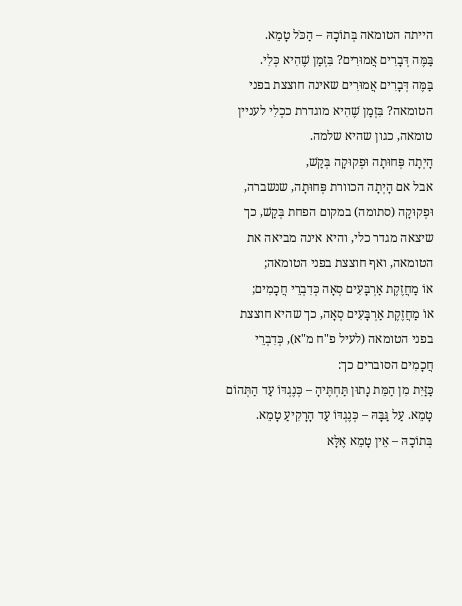הייתה הטומאה בְּתוֹכָהּ – הַכֹּל טָמֵא.
בַּמֶּה דְּבָרִים אֲמוּרִים? בִּזְמַן שֶׁהִיא כְּלִי.
בַּמֶּה דְּבָרִים אֲמוּרִים שאינה חוצצת בפני הטומאה? בִּזְמַן שֶׁהִיא מוגדרת ככְלִי לעניין טומאה, כגון שהיא שלמה.
הָיְתָה פְּחוּתָה וּפְקוּקָה בְּקַשׁ,
אבל אם הָיְתָה הכוורת פְּחוּתָה, שנשברה, וּפְקוּקָה (סתומה) במקום הפחת בְּקַשׁ, כך שיצאה מגדר כלי, והיא אינה מביאה את הטומאה, ואף חוצצת בפני הטומאה;
אוֹ מַחֲזֶקֶת אַרְבָּעִים סְאָה כְּדִבְרֵי חֲכָמִים;
אוֹ מַחֲזֶקֶת אַרְבָּעִים סְאָה, כך שהיא חוצצת בפני הטומאה (לעיל פ"ח מ"א), כְּדִבְרֵי חֲכָמִים הסוברים כך:
כַּזַּיִת מִן הַמֵּת נָתוּן תַּחְתֶּיהָ – כְּנֶגְדּוֹ עַד הַתְּהוֹם טָמֵא. עַל גַּבָּהּ – כְּנֶגְדּוֹ עַד הָרָקִיעַ טָמֵא. בְּתוֹכָהּ – אֵין טָמֵא אֶלָּא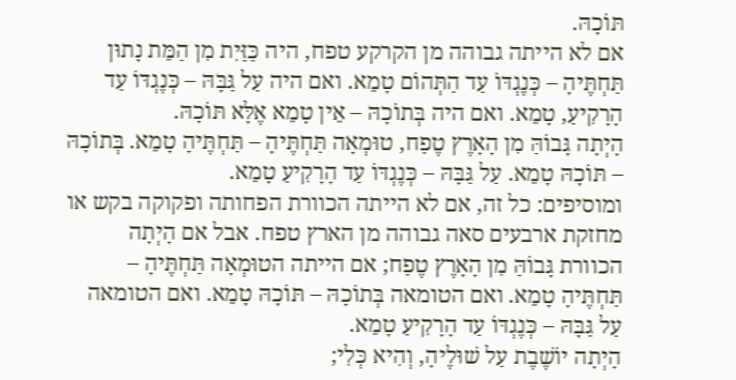תּוֹכָהּ.
אם לא הייתה גבוהה מן הקרקע טפח, היה כַּזַּיִת מִן הַמֵּת נָתוּן תַּחְתֶּיהָ – כְּנֶגְדּוֹ עַד הַתְּהוֹם טָמֵא. ואם היה עַל גַּבָּהּ – כְּנֶגְדּוֹ עַד הָרָקִיעַ, טָמֵא. ואם היה בְּתוֹכָהּ – אֵין טָמֵא אֶלָּא תּוֹכָהּ.
הָיְתָה גָּבוֹהַּ מִן הָאָרֶץ טֶפַח, טוּמְאָה תַּחְתֶּיהָ – תַּחְתֶּיהָ טָמֵא. בְּתוֹכָהּ – תּוֹכָהּ טָמֵא. עַל גַּבָּהּ – כְּנֶגְדּוֹ עַד הָרָקִיעַ טָמֵא.
ומוסיפים: כל זה, אם לא הייתה הכוורת הפחותה ופקוקה בקש או מחזקת ארבעים סאה גבוהה מן הארץ טפח. אבל אם הָיְתָה הכוורת גָּבוֹהַּ מִן הָאָרֶץ טֶפַח; אם הייתה הטוּמְאָה תַּחְתֶּיהָ – תַּחְתֶּיהָ טָמֵא. ואם הטומאה בְּתוֹכָהּ – תּוֹכָהּ טָמֵא. ואם הטומאה עַל גַּבָּהּ – כְּנֶגְדּוֹ עַד הָרָקִיעַ טָמֵא.
הָיְתָה יוֹשֶׁבֶת עַל שׁוּלֶיהָ, וְהִיא כְּלִי;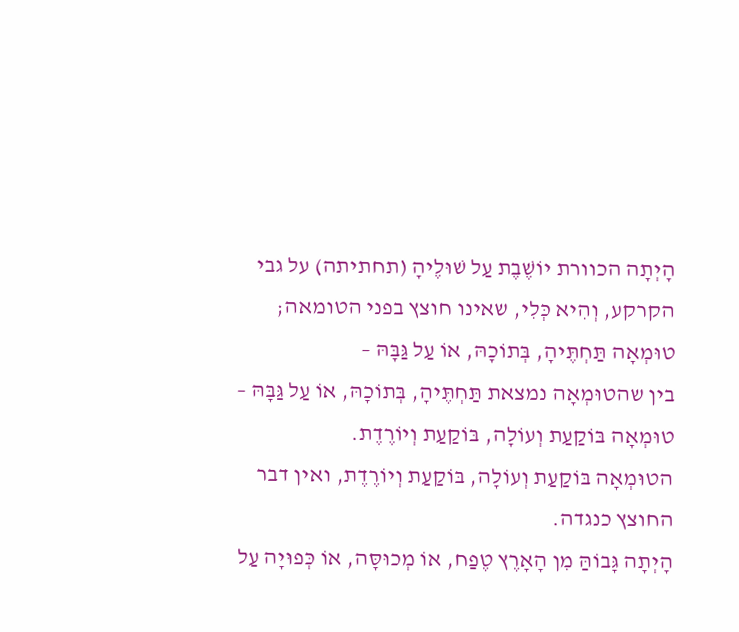הָיְתָה הכוורת יוֹשֶׁבֶת עַל שׁוּלֶיהָ (תחתיתה) על גבי הקרקע, וְהִיא כְּלִי, שאינו חוצץ בפני הטומאה;
טוּמְאָה תַּחְתֶּיהָ, בְּתוֹכָהּ, אוֹ עַל גַּבָּהּ –
בין שהטוּמְאָה נמצאת תַּחְתֶּיהָ, בְּתוֹכָהּ, אוֹ עַל גַּבָּהּ –
טוּמְאָה בּוֹקַעַת וְעוֹלָה, בּוֹקַעַת וְיוֹרֶדֶת.
הטוּמְאָה בּוֹקַעַת וְעוֹלָה, בּוֹקַעַת וְיוֹרֶדֶת, ואין דבר החוצץ כנגדה.
הָיְתָה גָּבוֹהַּ מִן הָאָרֶץ טֶפַח, אוֹ מְכוּסָּה, אוֹ כְּפוּיָה עַל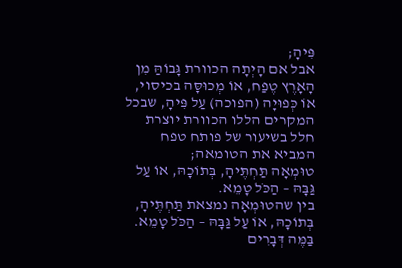פִּיהָ;
אבל אם הָיְתָה הכוורת גָּבוֹהַּ מִן הָאָרֶץ טֶפַח, אוֹ מְכוּסָּה בכיסוי, אוֹ כְּפוּיָה (הפוכה) עַל פִּיהָ, שבכל המקרים הללו הכוורת יוצרת חלל בשיעור של פותח טפח המביא את הטומאה;
טוּמְאָה תַּחְתֶּיהָ, בְּתוֹכָהּ, אוֹ עַל גַּבָּהּ – הַכֹּל טָמֵא.
בין שהטוּמְאָה נמצאת תַּחְתֶּיהָ, בְּתוֹכָהּ, אוֹ עַל גַּבָּהּ – הַכֹּל טָמֵא.
בַּמֶּה דְּבָרִים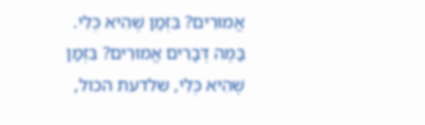אֲמוּרִים? בִּזְמַן שֶׁהִיא כְּלִי.
בַּמֶּה דְּבָרִים אֲמוּרִים? בִּזְמַן שֶׁהִיא כְּלִי, שלדעת הכול,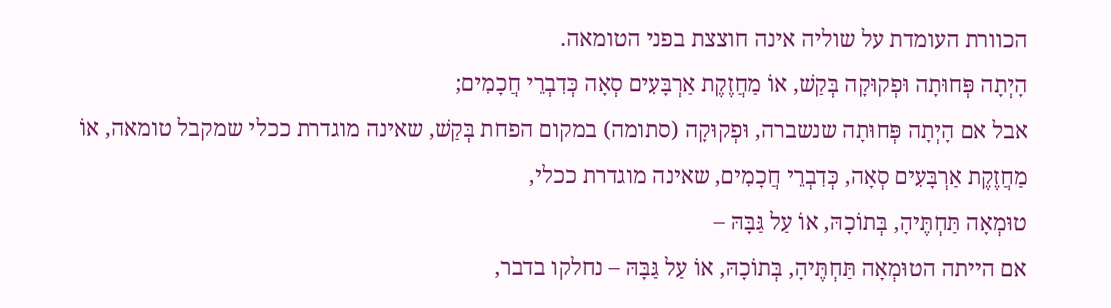הכוורת העומדת על שוליה אינה חוצצת בפני הטומאה.
הָיְתָה פְּחוּתָה וּפְקוּקָה בְּקַשׁ, אוֹ מַחֲזֶקֶת אַרְבָּעִים סְאָה כְּדִבְרֵי חֲכָמִים;
אבל אם הָיְתָה פְּחוּתָה שנשברה, וּפְקוּקָה (סתומה) במקום הפחת בְּקַשׁ, שאינה מוגדרת ככלי שמקבל טומאה, אוֹ מַחֲזֶקֶת אַרְבָּעִים סְאָה, כְּדִבְרֵי חֲכָמִים, שאינה מוגדרת ככלי,
טוּמְאָה תַּחְתֶּיהָ, בְּתוֹכָהּ, אוֹ עַל גַּבָּהּ –
אם הייתה הטוּמְאָה תַּחְתֶּיהָ, בְּתוֹכָהּ, אוֹ עַל גַּבָּהּ – נחלקו בדבר,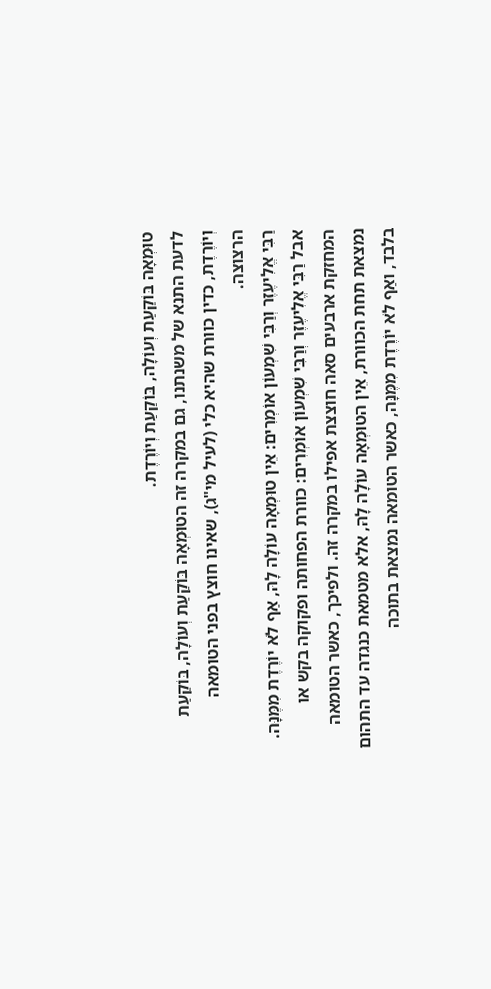טוּמְאָה בּוֹקַעַת וְעוֹלָה, בּוֹקַעַת וְיוֹרֶדֶת.
לדעת התנא של משנתנו, גם במקרה זה הטוּמְאָה בּוֹקַעַת וְעוֹלָה, בּוֹקַעַת וְיוֹרֶדֶת, כדין כוורת שהיא כלי (לעיל מי"ג), שאינו חוצץ בפני הטומאה הרצוצה.
רַבִּי אֱלִיעֶזֶר וְרַבִּי שִׁמְעוֹן אוֹמְרִים: אֵין טוּמְאָה עוֹלָה לָהּ, אַף לֹא יוֹרֶדֶת מִמֶּנָּה.
אבל רַבִּי אֱלִיעֶזֶר וְרַבִּי שִׁמְעוֹן אוֹמְרִים: כוורת הפחותה ופקוקה בקש או המחזקת ארבעים סאה חוצצת אפילו במקרה זה. ולפיכך, כאשר הטומאה נמצאת תחת הכוורת, אֵין הטוּמְאָה עוֹלָה לָהּ, אלא מטמאת כנגדה עד התהום בלבד, ואַף לֹא יוֹרֶדֶת מִמֶּנָּה, כאשר הטומאה נמצאת בתוכה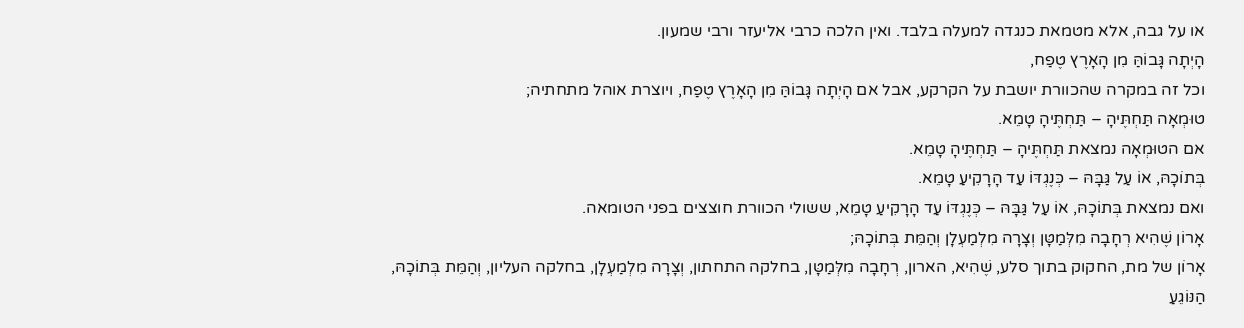או על גבה, אלא מטמאת כנגדה למעלה בלבד. ואין הלכה כרבי אליעזר ורבי שמעון.
הָיְתָה גָּבוֹהַּ מִן הָאָרֶץ טֶפַח,
וכל זה במקרה שהכוורת יושבת על הקרקע, אבל אם הָיְתָה גָּבוֹהַּ מִן הָאָרֶץ טֶפַח, ויוצרת אוהל מתחתיה;
טוּמְאָה תַּחְתֶּיהָ – תַּחְתֶּיהָ טָמֵא.
אם הטוּמְאָה נמצאת תַּחְתֶּיהָ – תַּחְתֶּיהָ טָמֵא.
בְּתוֹכָהּ, אוֹ עַל גַּבָּהּ – כְּנֶגְדּוֹ עַד הָרָקִיעַ טָמֵא.
ואם נמצאת בְּתוֹכָהּ, אוֹ עַל גַּבָּהּ – כְּנֶגְדּוֹ עַד הָרָקִיעַ טָמֵא, ששולי הכוורת חוצצים בפני הטומאה.
אָרוֹן שֶׁהִיא רְחָבָה מִלְּמַטָּן וְצָרָה מִלְמַעְלָן וְהַמֵּת בְּתוֹכָהּ;
אָרוֹן של מת, החקוק בתוך סלע, שֶׁהִיא, הארון, רְחָבָה מִלְּמַטָּן, בחלקה התחתון, וְצָרָה מִלְמַעְלָן, בחלקה העליון, וְהַמֵּת בְּתוֹכָהּ,
הַנּוֹגֵעַ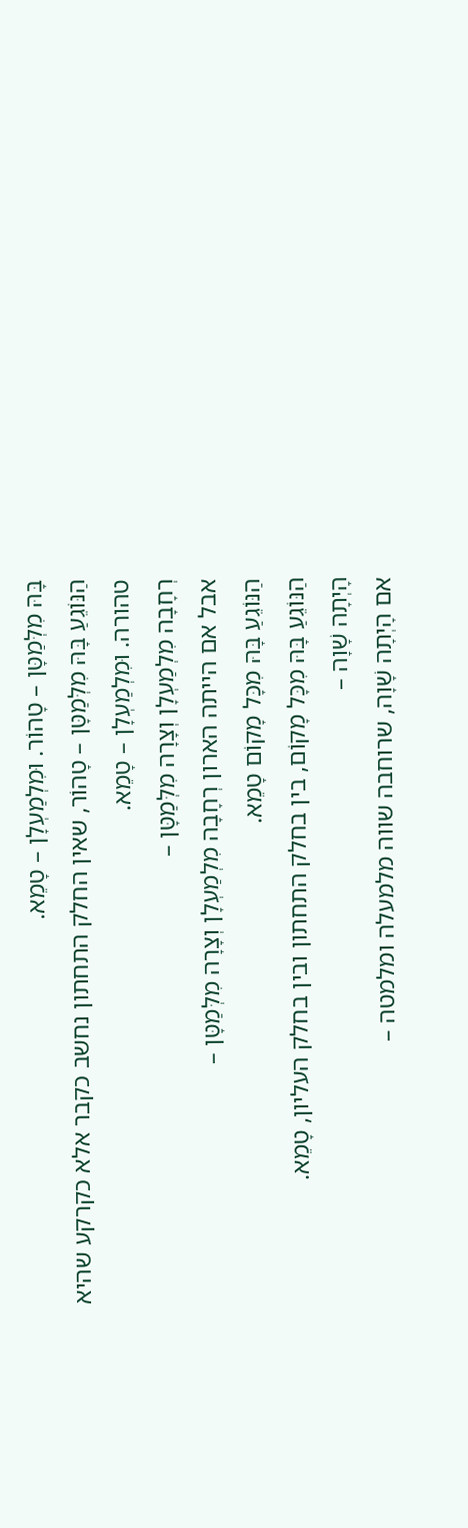בָּהּ מִלְּמַטָּן – טָהוֹר. וּמִלְמַעְלָן – טָמֵא.
הַנּוֹגֵעַ בָּהּ מִלְּמַטָּן – טָהוֹר, שאין החלק התחתון נחשב כקבר אלא כקרקע שהיא טהורה. וּמִלְמַעְלָן – טָמֵא.
רְחָבָה מִלְמַעְלָן וְצָרָה מִלְּמַטָּן –
אבל אם הייתה הארון רְחָבָה מִלְמַעְלָן וְצָרָה מִלְּמַטָּן –
הַנּוֹגֵעַ בָּהּ מִכָּל מָקוֹם טָמֵא.
הַנּוֹגֵעַ בָּהּ מִכָּל מָקוֹם, בין בחלק התחתון ובין בחלק העליון, טָמֵא.
הָיְתָה שָׁוָה –
אם הָיְתָה שָׁוָה, שרוחבה שווה מלמעלה ומלמטה –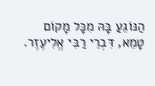הַנּוֹגֵעַ בָּהּ מִכָּל מָקוֹם טָמֵא, דִּבְרֵי רַבִּי אֱלִיעֶזֶר.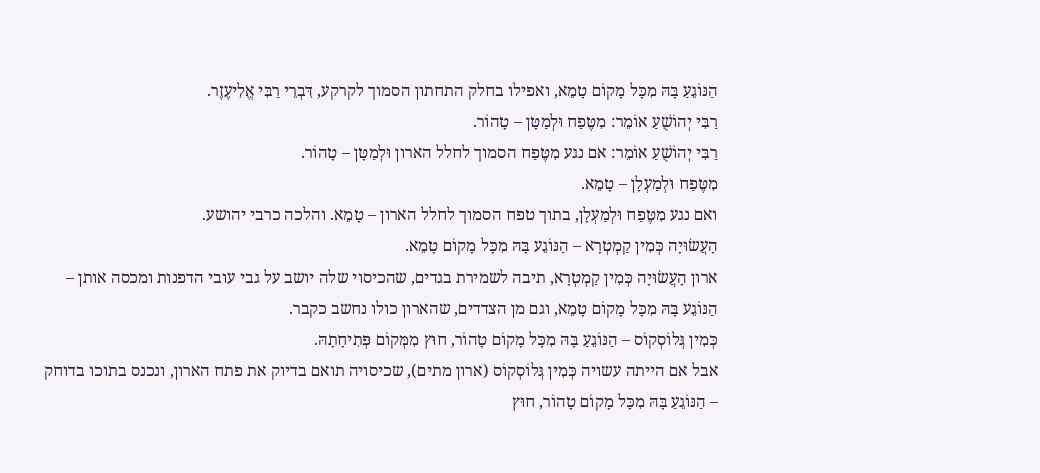הַנּוֹגֵעַ בָּהּ מִכָּל מָקוֹם טָמֵא, ואפילו בחלק התחתון הסמוך לקרקע, דִּבְרֵי רַבִּי אֱלִיעֶזֶר.
רַבִּי יְהוֹשֻׁעַ אוֹמֵר: מִטֶּפַח וּלְמַטָּן – טָהוֹר.
רַבִּי יְהוֹשֻׁעַ אוֹמֵר: אם נגע מִטֶּפַח הסמוך לחלל הארון וּלְמַטָּן – טָהוֹר.
מִטֶּפַח וּלְמַעְלָן – טָמֵא.
ואם נגע מִטֶּפַח וּלְמַעְלָן, בתוך טפח הסמוך לחלל הארון – טָמֵא. והלכה כרבי יהושע.
הָעֲשׂוּיָה כְּמִין קַמְטְרָא – הַנּוֹגֵע בָּהּ מִכָּל מָקוֹם טָמֵא.
ארון הָעֲשׂוּיָה כְּמִין קַמְטְרָא, תיבה לשמירת בגדים, שהכיסוי שלה יושב על גבי עובי הדפנות ומכסה אותן – הַנּוֹגֵע בָּהּ מִכָּל מָקוֹם טָמֵא, וגם מן הצדדים, שהארון כולו נחשב כקבר.
כְּמִין גְּלוֹסְקוֹס – הַנּוֹגֵעַ בָּהּ מִכָּל מָקוֹם טָהוֹר, חוּץ מִמְּקוֹם פְּתִיחָתָהּ.
אבל אם הייתה עשויה כְּמִין גְּלוֹסְקוֹס (ארון מתים), שכיסויה תואם בדיוק את פתח הארון, ונכנס בתוכו בדוחק – הַנּוֹגֵעַ בָּהּ מִכָּל מָקוֹם טָהוֹר, חוּץ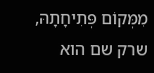מִמְּקוֹם פְּתִיחָתָהּ, שרק שם הוא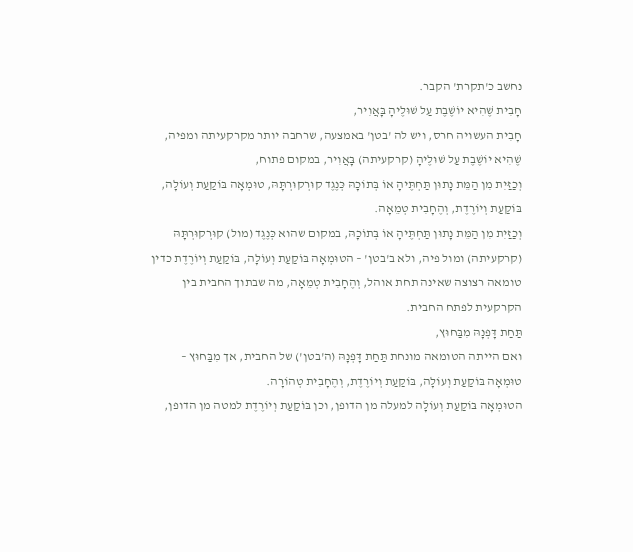נחשב כ'תקרת' הקבר.
חָבִית שֶׁהִיא יוֹשֶׁבֶת עַל שׁוּלֶיהָ בָּאֲוִיר,
חָבִית העשויה חרס, ויש לה 'בטן' באמצעה, שרחבה יותר מקרקעיתה ומפיה, שֶׁהִיא יוֹשֶׁבֶת עַל שׁוּלֶיהָ (קרקעיתה) בָּאֲוִיר, במקום פתוח,
וְכַזַּיִת מִן הַמֵּת נָתוּן תַּחְתֶּיהָ אוֹ בְּתוֹכָהּ כְּנֶגֶד קוּרְקוּרְתָּהּ, טוּמְאָה בּוֹקַעַת וְעוֹלָה, בּוֹקַעַת וְיוֹרֶדֶת, וְהֶחָבִית טְמֵאָה.
וְכַזַּיִת מִן הַמֵּת נָתוּן תַּחְתֶּיהָ אוֹ בְּתוֹכָהּ, במקום שהוא כְּנֶגֶד (מול) קוּרְקוּרְתָּהּ (קרקעיתה) ומול פיה, ולא ב'בטן' – הטוּמְאָה בּוֹקַעַת וְעוֹלָה, בּוֹקַעַת וְיוֹרֶדֶת כדין טומאה רצוצה שאינה תחת אוהל, וְהֶחָבִית טְמֵאָה, מה שבתוך החבית בין הקרקעית לפתח החבית.
תַּחַת דָּפְנָהּ מִבַּחוּץ,
ואם הייתה הטומאה מונחת תַּחַת דָּפְנָהּ (ה'בטן') של החבית, אך מִבַּחוּץ –
טוּמְאָה בּוֹקַעַת וְעוֹלָה, בּוֹקַעַת וְיוֹרֶדֶת, וְהֶחָבִית טְהוֹרָה.
הטוּמְאָה בּוֹקַעַת וְעוֹלָה למעלה מן הדופן, וכן בּוֹקַעַת וְיוֹרֶדֶת למטה מן הדופן,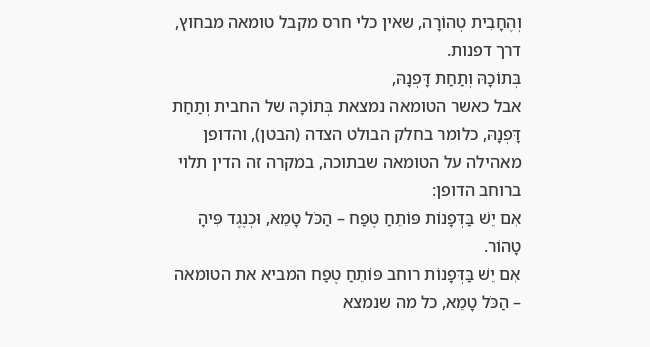וְהֶחָבִית טְהוֹרָה, שאין כלי חרס מקבל טומאה מבחוץ, דרך דפנות.
בְּתוֹכָהּ וְתַחַת דָּפְנָהּ,
אבל כאשר הטומאה נמצאת בְּתוֹכָהּ של החבית וְתַחַת דָּפְנָהּ, כלומר בחלק הבולט הצדה (הבטן), והדופן מאהילה על הטומאה שבתוכה, במקרה זה הדין תלוי ברוחב הדופן:
אִם יֵשׁ בַּדְּפָנוֹת פּוֹתֵחַ טֶפַח – הַכֹּל טָמֵא, וּכְנֶגֶד פִּיהָ טָהוֹר.
אִם יֵשׁ בַּדְּפָנוֹת רוחב פּוֹתֵחַ טֶפַח המביא את הטומאה – הַכֹּל טָמֵא, כל מה שנמצא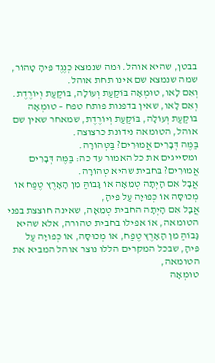בבטן, שהיא אוהל. וּמה שנמצא כְנֶגֶד פִּיהָ טָהוֹר, שמה שנמצא שם אינו תחת אוהל.
וְאִם לָאו, טוּמְאָה בּוֹקַעַת וְעוֹלָה, בּוֹקַעַת וְיוֹרֶדֶת.
וְאִם לָאו, שאין בדפנות פותח טפח – טוּמְאָה בּוֹקַעַת וְעוֹלָה, בּוֹקַעַת וְיוֹרֶדֶת, שמאחר שאין שם אוהל, הטומאה נידונת כרצוצה.
בַּמֶּה דְּבָרִים אֲמוּרִים? בַּטְּהוֹרָה.
ומסייגים את כל האמור עד כה: בַּמֶּה דְּבָרִים אֲמוּרִים? בּחבית שהיא טְהוֹרָה.
אֲבָל אִם הָיְתָה טְמֵאָה אוֹ גָּבוֹהַּ מִן הָאָרֶץ טֶפַח אוֹ מְכוּסָּה אוֹ כְּפוּיָה עַל פִּיהָ,
אֲבָל אִם הָיְתָה החבית טְמֵאָה, שאינה חוצצת בפני הטומאה, אוֹ אפילו בחבית טהורה, אלא שהיא גָּבוֹהַּ מִן הָאָרֶץ טֶפַח, אוֹ מְכוּסָּה, אוֹ כְּפוּיָה עַל פִּיהָ, שבכל המקרים הללו נוצר אוהל המביא את הטומאה,
טוּמְאָה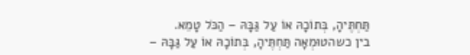תַּחְתֶּיהָ, בְּתוֹכָהּ אוֹ עַל גַּבָּהּ – הַכֹּל טָמֵא.
בין כשהטוּמְאָה תַּחְתֶּיהָ, בְּתוֹכָהּ אוֹ עַל גַּבָּהּ –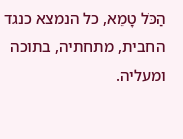הַכֹּל טָמֵא, כל הנמצא כנגד החבית, מתחתיה, בתוכה ומעליה.